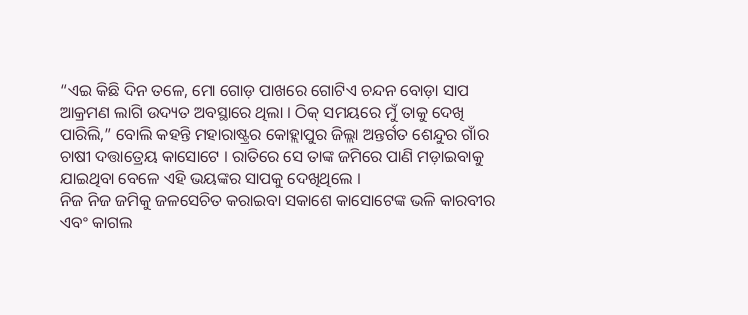“ଏଇ କିଛି ଦିନ ତଳେ, ମୋ ଗୋଡ଼ ପାଖରେ ଗୋଟିଏ ଚନ୍ଦନ ବୋଡ଼ା ସାପ ଆକ୍ରମଣ ଲାଗି ଉଦ୍ୟତ ଅବସ୍ଥାରେ ଥିଲା । ଠିକ୍ ସମୟରେ ମୁଁ ତାକୁ ଦେଖି ପାରିଲି,” ବୋଲି କହନ୍ତି ମହାରାଷ୍ଟ୍ରର କୋହ୍ଲାପୁର ଜିଲ୍ଲା ଅନ୍ତର୍ଗତ ଶେନ୍ଦୁର ଗାଁର ଚାଷୀ ଦତ୍ତାତ୍ରେୟ କାସୋଟେ । ରାତିରେ ସେ ତାଙ୍କ ଜମିରେ ପାଣି ମଡ଼ାଇବାକୁ ଯାଇଥିବା ବେଳେ ଏହି ଭୟଙ୍କର ସାପକୁ ଦେଖିଥିଲେ ।
ନିଜ ନିଜ ଜମିକୁ ଜଳସେଚିତ କରାଇବା ସକାଶେ କାସୋଟେଙ୍କ ଭଳି କାରବୀର ଏବଂ କାଗଲ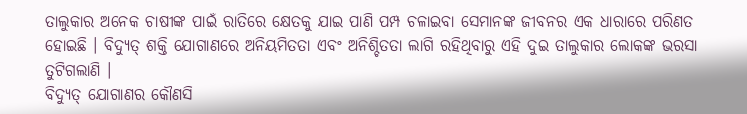ତାଲୁକାର ଅନେକ ଚାଷୀଙ୍କ ପାଇଁ ରାତିରେ କ୍ଷେତକୁ ଯାଇ ପାଣି ପମ୍ପ ଚଳାଇବା ସେମାନଙ୍କ ଜୀବନର ଏକ ଧାରାରେ ପରିଣତ ହୋଇଛି । ବିଦ୍ୟୁତ୍ ଶକ୍ତି ଯୋଗାଣରେ ଅନିୟମିତତା ଏବଂ ଅନିଶ୍ଚିତତା ଲାଗି ରହିଥିବାରୁ ଏହି ଦୁଇ ତାଲୁକାର ଲୋକଙ୍କ ଭରସା ତୁଟିଗଲାଣି ।
ବିଦ୍ୟୁତ୍ ଯୋଗାଣର କୌଣସି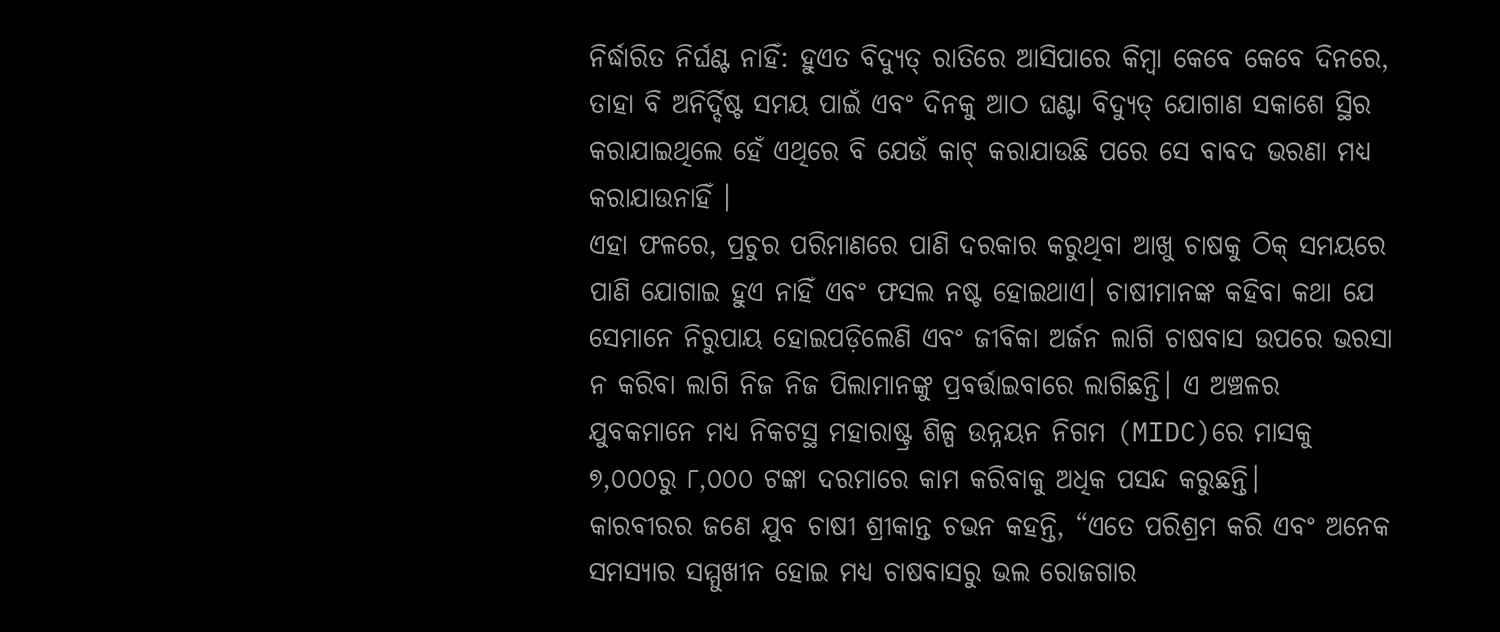ନିର୍ଦ୍ଧାରିତ ନିର୍ଘଣ୍ଟ ନାହିଁ: ହୁଏତ ବିଦ୍ୟୁତ୍ ରାତିରେ ଆସିପାରେ କିମ୍ବା କେବେ କେବେ ଦିନରେ, ତାହା ବି ଅନିର୍ଦ୍ଦିଷ୍ଟ ସମୟ ପାଇଁ ଏବଂ ଦିନକୁ ଆଠ ଘଣ୍ଟା ବିଦ୍ୟୁତ୍ ଯୋଗାଣ ସକାଶେ ସ୍ଥିର କରାଯାଇଥିଲେ ହେଁ ଏଥିରେ ବି ଯେଉଁ କାଟ୍ କରାଯାଉଛି ପରେ ସେ ବାବଦ ଭରଣା ମଧ୍ୟ କରାଯାଉନାହିଁ ।
ଏହା ଫଳରେ, ପ୍ରଚୁର ପରିମାଣରେ ପାଣି ଦରକାର କରୁଥିବା ଆଖୁ ଚାଷକୁ ଠିକ୍ ସମୟରେ ପାଣି ଯୋଗାଇ ହୁଏ ନାହିଁ ଏବଂ ଫସଲ ନଷ୍ଟ ହୋଇଥାଏ। ଚାଷୀମାନଙ୍କ କହିବା କଥା ଯେ ସେମାନେ ନିରୁପାୟ ହୋଇପଡ଼ିଲେଣି ଏବଂ ଜୀବିକା ଅର୍ଜନ ଲାଗି ଚାଷବାସ ଉପରେ ଭରସା ନ କରିବା ଲାଗି ନିଜ ନିଜ ପିଲାମାନଙ୍କୁ ପ୍ରବର୍ତ୍ତାଇବାରେ ଲାଗିଛନ୍ତି। ଏ ଅଞ୍ଚଳର ଯୁବକମାନେ ମଧ୍ୟ ନିକଟସ୍ଥ ମହାରାଷ୍ଟ୍ର ଶିଳ୍ପ ଉନ୍ନୟନ ନିଗମ (MIDC)ରେ ମାସକୁ ୭,୦୦୦ରୁ ୮,୦୦୦ ଟଙ୍କା ଦରମାରେ କାମ କରିବାକୁ ଅଧିକ ପସନ୍ଦ କରୁଛନ୍ତି।
କାରବୀରର ଜଣେ ଯୁବ ଚାଷୀ ଶ୍ରୀକାନ୍ତ ଚଭନ କହନ୍ତି, “ଏତେ ପରିଶ୍ରମ କରି ଏବଂ ଅନେକ ସମସ୍ୟାର ସମ୍ମୁଖୀନ ହୋଇ ମଧ୍ୟ ଚାଷବାସରୁ ଭଲ ରୋଜଗାର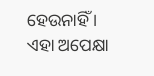ହେଉନାହିଁ । ଏହା ଅପେକ୍ଷା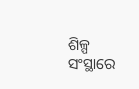ଶିଳ୍ପ ସଂସ୍ଥାରେ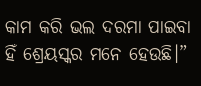କାମ କରି ଭଲ ଦରମା ପାଇବା ହିଁ ଶ୍ରେୟସ୍କର ମନେ ହେଉଛି।”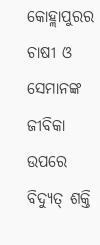କୋହ୍ଲାପୁରର ଚାଷୀ ଓ ସେମାନଙ୍କ ଜୀବିକା ଉପରେ ବିଦ୍ୟୁତ୍ ଶକ୍ତି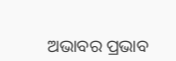ଅଭାବର ପ୍ରଭାବ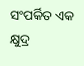ସଂପର୍କିତ ଏକ କ୍ଷୁଦ୍ର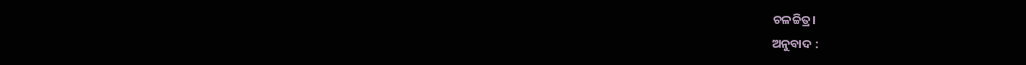ଚଳଚ୍ଚିତ୍ର।
ଅନୁବାଦ :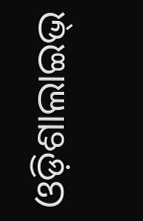ଓଡ଼ିଶାଲାଇଭ୍